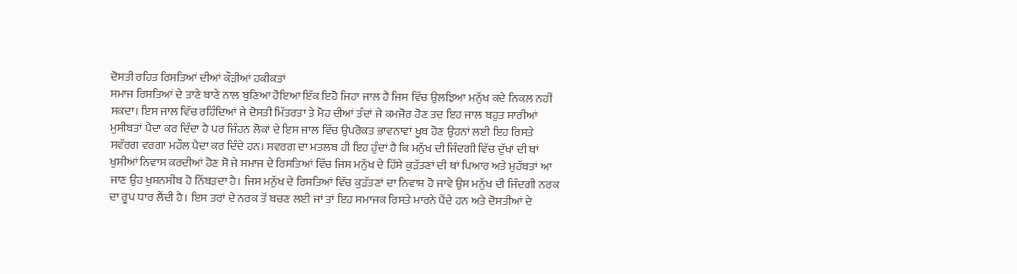ਦੋਸਤੀ ਰਹਿਤ ਰਿਸਤਿਆਂ ਦੀਆਂ ਕੌੜੀਆਂ ਹਕੀਕਤਾਂ
ਸਮਾਜ ਰਿਸਤਿਆਂ ਦੇ ਤਾਣੇ ਬਾਣੇ ਨਾਲ ਬੁਣਿਆ ਹੋਇਆ ਇੱਕ ਇਹੋ ਜਿਹਾ ਜਾਲ ਹੈ ਜਿਸ ਵਿੱਚ ਉਲਝਿਆ ਮਨੁੱਖ ਕਦੇ ਨਿਕਲ ਨਹੀਂ ਸਕਦਾ। ਇਸ ਜਾਲ ਵਿੱਚ ਰਹਿੰਦਿਆਂ ਜੇ ਦੋਸਤੀ ਮਿੱਤਰਤਾ ਤੇ ਮੋਹ ਦੀਆਂ ਤੰਦਾਂ ਜੇ ਕਮਜੋਰ ਹੋਣ ਤਦ ਇਹ ਜਾਲ ਬਹੁਤ ਸਾਰੀਆਂ ਮੁਸੀਬਤਾਂ ਪੈਦਾ ਕਰ ਦਿੰਦਾ ਹੈ ਪਰ ਜਿੰਹਨ ਲੋਕਾਂ ਦੇ ਇਸ ਜਾਲ ਵਿੱਚ ਉਪਰੋਕਤ ਭਾਵਨਾਵਾਂ ਖੂਬ ਹੋਣ ਉਹਨਾਂ ਲਈ ਇਹ ਰਿਸਤੇ ਸਵੱਰਗ ਵਰਗਾ ਮਹੌਲ ਪੈਦਾ ਕਰ ਦਿੰਦੇ ਹਨ। ਸਵਰਗ ਦਾ ਮਤਲਬ ਹੀ ਇਹ ਹੁੰਦਾਂ ਹੈ ਕਿ ਮਨੁੱਖ ਦੀ ਜਿੰਦਗੀ ਵਿੱਚ ਦੁੱਖਾਂ ਦੀ ਥਾਂ ਖੁਸੀਆਂ ਨਿਵਾਸ ਕਰਦੀਆਂ ਹੋਣ ਸੋ ਜੇ ਸਮਾਜ ਦੇ ਰਿਸਤਿਆਂ ਵਿੱਚ ਜਿਸ ਮਨੁੱਖ ਦੇ ਹਿੱਸੇ ਕੁੜੱਤਣਾਂ ਦੀ ਥਾਂ ਪਿਆਰ ਅਤੇ ਮੁਹੱਬਤਾਂ ਆ ਜਾਣ ਉਹ ਖੁਸ਼ਨਸੀਬ ਹੋ ਨਿੱਬੜਦਾ ਹੈ। ਜਿਸ ਮਨੁੱਖ ਦੇ ਰਿਸਤਿਆਂ ਵਿੱਚ ਕੁੜੱਤਣਾਂ ਦਾ ਨਿਵਾਸ਼ ਹੋ ਜਾਵੇ ਉਸ ਮਨੁੱਖ ਦੀ ਜਿੰਦਗੀ ਨਰਕ ਦਾ ਰੂਪ ਧਾਰ ਲੈਂਦੀ ਹੈ। ਇਸ ਤਰਾਂ ਦੇ ਨਰਕ ਤੋਂ ਬਚਣ ਲਈ ਜਾਂ ਤਾਂ ਇਹ ਸਮਾਜਕ ਰਿਸਤੇ ਮਾਰਨੇ ਪੈਂਦੇ ਹਨ ਅਤੇ ਦੋਸਤੀਆਂ ਦੇ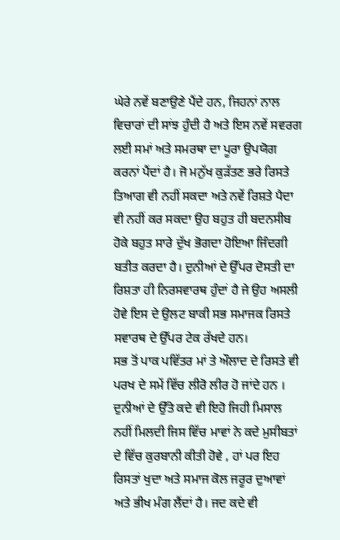ਘੇਰੇ ਨਵੇਂ ਬਣਾਉਣੇ ਪੈਂਦੇ ਹਨ, ਜਿਹਨਾਂ ਨਾਲ ਵਿਚਾਰਾਂ ਦੀ ਸਾਂਝ ਹੁੰਦੀ ਹੈ ਅਤੇ ਇਸ ਨਵੇਂ ਸਵਰਗ ਲਈ ਸਮਾਂ ਅਤੇ ਸਮਰਥਾ ਦਾ ਪੂਰਾ ਉਪਯੋਗ ਕਰਨਾਂ ਪੈਂਦਾਂ ਹੈ। ਜੋ ਮਨੁੱਖ ਕੁੜੱਤਣ ਭਰੇ ਰਿਸਤੇ ਤਿਆਗ ਵੀ ਨਹੀਂ ਸਕਦਾ ਅਤੇ ਨਵੇਂ ਰਿਸ਼ਤੇ ਪੈਦਾ ਵੀ ਨਹੀਂ ਕਰ ਸਕਦਾ ਉਹ ਬਹੁਤ ਹੀ ਬਦਨਸੀਬ ਹੋਕੇ ਬਹੁਤ ਸਾਰੇ ਦੁੱਖ ਭੋਗਦਾ ਹੋਇਆ ਜਿੰਦਗੀ ਬਤੀਤ ਕਰਦਾ ਹੈ। ਦੁਨੀਆਂ ਦੇ ਉੱਪਰ ਦੋਸਤੀ ਦਾ ਰਿਸ਼ਤਾ ਹੀ ਨਿਰਸਵਾਰਥ ਹੁੰਦਾਂ ਹੈ ਜੇ ਉਹ ਅਸਲੀ ਹੋਵੇ ਇਸ ਦੇ ਉਲਟ ਬਾਕੀ ਸਭ ਸਮਾਜਕ ਰਿਸਤੇ ਸਵਾਰਥ ਦੇ ਉੱਪਰ ਟੇਕ ਰੱਖਦੇ ਹਨ।
ਸਭ ਤੋਂ ਪਾਕ ਪਵਿੱਤਰ ਮਾਂ ਤੇ ਔਲਾਦ ਦੇ ਰਿਸਤੇ ਵੀ ਪਰਖ ਦੇ ਸਮੇਂ ਵਿੱਚ ਲੀਰੋ ਲੀਰ ਹੋ ਜਾਂਦੇ ਹਨ । ਦੁਨੀਆਂ ਦੇ ਉੱਤੇ ਕਦੇ ਵੀ ਇਹੋ ਜਿਹੀ ਮਿਸਾਲ ਨਹੀਂ ਮਿਲਦੀ ਜਿਸ ਵਿੱਚ ਮਾਵਾਂ ਨੇ ਕਦੇ ਮੁਸੀਬਤਾਂ ਦੇ ਵਿੱਚ ਕੁਰਬਾਨੀ ਕੀਤੀ ਹੋਵੇ , ਹਾਂ ਪਰ ਇਹ ਰਿਸਤਾਂ ਖੁਦਾ ਅਤੇ ਸਮਾਜ ਕੋਲ ਜਰੂਰ ਦੁਆਵਾਂ ਅਤੇ ਭੀਖ ਮੰਗ ਲੈਂਦਾਂ ਹੈ। ਜਦ ਕਦੇ ਵੀ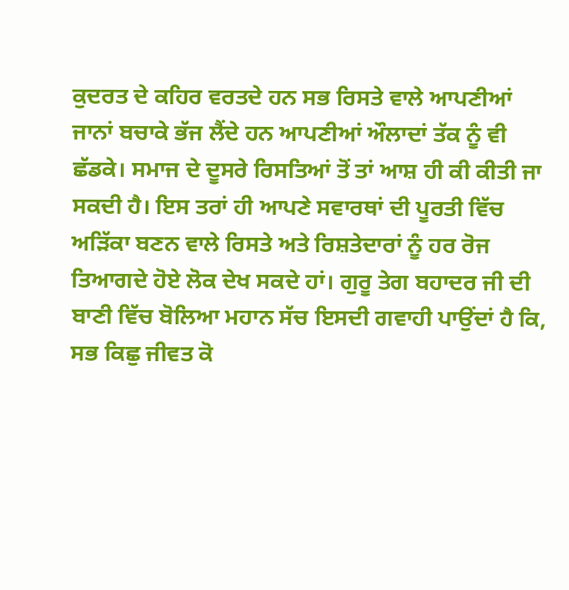ਕੁਦਰਤ ਦੇ ਕਹਿਰ ਵਰਤਦੇ ਹਨ ਸਭ ਰਿਸਤੇ ਵਾਲੇ ਆਪਣੀਆਂ ਜਾਨਾਂ ਬਚਾਕੇ ਭੱਜ ਲੈਂਦੇ ਹਨ ਆਪਣੀਆਂ ਔਲਾਦਾਂ ਤੱਕ ਨੂੰ ਵੀ ਛੱਡਕੇ। ਸਮਾਜ ਦੇ ਦੂਸਰੇ ਰਿਸਤਿਆਂ ਤੋਂ ਤਾਂ ਆਸ਼ ਹੀ ਕੀ ਕੀਤੀ ਜਾ ਸਕਦੀ ਹੈ। ਇਸ ਤਰਾਂ ਹੀ ਆਪਣੇ ਸਵਾਰਥਾਂ ਦੀ ਪੂਰਤੀ ਵਿੱਚ ਅੜਿੱਕਾ ਬਣਨ ਵਾਲੇ ਰਿਸਤੇ ਅਤੇ ਰਿਸ਼ਤੇਦਾਰਾਂ ਨੂੰ ਹਰ ਰੋਜ ਤਿਆਗਦੇ ਹੋਏ ਲੋਕ ਦੇਖ ਸਕਦੇ ਹਾਂ। ਗੁਰੂ ਤੇਗ ਬਹਾਦਰ ਜੀ ਦੀ ਬਾਣੀ ਵਿੱਚ ਬੋਲਿਆ ਮਹਾਨ ਸੱਚ ਇਸਦੀ ਗਵਾਹੀ ਪਾਉਂਦਾਂ ਹੈ ਕਿ,
ਸਭ ਕਿਛੁ ਜੀਵਤ ਕੋ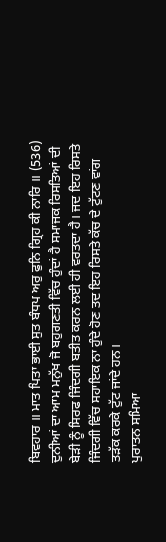ਬਿਵਹਾਰ ॥ ਮਾਤ ਪਿਤਾ ਭਾਈ ਸੁਤ ਬੰਧਪ ਅਰੁ ਫੁਨਿ ਗ੍ਰਿਹ ਕੀ ਨਾਰਿ ॥ (536)
ਦੁਨੀਆਂ ਦਾ ਆਮ ਮਨੁੱਖ ਜੋ ਬਹੁਗਣਤੀ ਵਿੱਚ ਹੁੰਦਾਂ ਹੈ ਸਮਾਜਕ ਰਿਸਤਿਆਂ ਦੀ ਬੇੜੀ ਨੂੰ ਸਿਰਫ ਜਿੰਦਗੀ ਬਤੀਤ ਕਰਨ ਲਈ ਹੀ ਵਰਤਦਾ ਹੈ। ਜਦ ਇਹ ਰਿਸਤੇ ਜਿੰਦਗੀ ਵਿੱਚ ਸਹਾਇਕ ਨਾ ਹੁੰਦੇ ਹੋਣ ਤਦ ਇਹ ਰਿਸਤੇ ਕੱਚ ਦੇ ਟੁੱਟਣ ਵਾਂਗ ਤੜੱਕ ਕਰਕੇ ਟੁੱਟ ਜਾਂਦੇ ਹਨ।
ਪੁਰਾਤਨ ਸਮਿਆ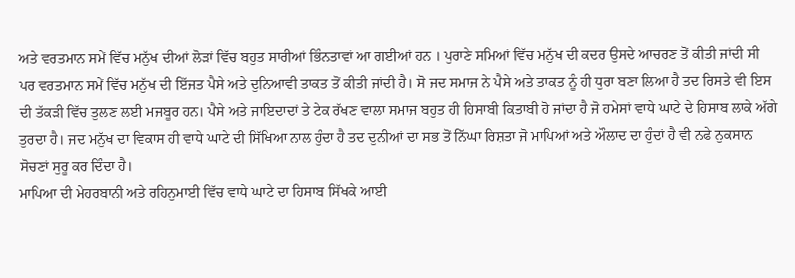ਅਤੇ ਵਰਤਮਾਨ ਸਮੇਂ ਵਿੱਚ ਮਨੁੱਖ ਦੀਆਂ ਲੋੜਾਂ ਵਿੱਚ ਬਹੁਤ ਸਾਰੀਆਂ ਭਿੰਨਤਾਵਾਂ ਆ ਗਈਆਂ ਹਨ । ਪੁਰਾਣੇ ਸਮਿਆਂ ਵਿੱਚ ਮਨੁੱਖ ਦੀ ਕਦਰ ਉਸਦੇ ਆਚਰਣ ਤੋਂ ਕੀਤੀ ਜਾਂਦੀ ਸੀ ਪਰ ਵਰਤਮਾਨ ਸਮੇਂ ਵਿੱਚ ਮਨੁੱਖ ਦੀ ਇੱਜਤ ਪੈਸੇ ਅਤੇ ਦੁਨਿਆਵੀ ਤਾਕਤ ਤੋਂ ਕੀਤੀ ਜਾਂਦੀ ਹੈ। ਸੋ ਜਦ ਸਮਾਜ ਨੇ ਪੈਸੇ ਅਤੇ ਤਾਕਤ ਨੂੰ ਹੀ ਧੁਰਾ ਬਣਾ ਲਿਆ ਹੈ ਤਦ ਰਿਸਤੇ ਵੀ ਇਸ ਦੀ ਤੱਕੜੀ ਵਿੱਚ ਤੁਲਣ ਲਈ ਮਜਬੂਰ ਹਨ। ਪੈਸੇ ਅਤੇ ਜਾਇਦਾਦਾਂ ਤੇ ਟੇਕ ਰੱਖਣ ਵਾਲਾ ਸਮਾਜ ਬਹੁਤ ਹੀ ਹਿਸਾਬੀ ਕਿਤਾਬੀ ਹੋ ਜਾਂਦਾ ਹੈ ਜੋ ਹਮੇਸਾਂ ਵਾਧੇ ਘਾਟੇ ਦੇ ਹਿਸਾਬ ਲਾਕੇ ਅੱਗੇ ਤੁਰਦਾ ਹੈ। ਜਦ ਮਨੁੱਖ ਦਾ ਵਿਕਾਸ ਹੀ ਵਾਧੇ ਘਾਟੇ ਦੀ ਸਿੱਖਿਆ ਨਾਲ ਹੁੰਦਾ ਹੈ ਤਦ ਦੁਨੀਆਂ ਦਾ ਸਭ ਤੋਂ ਨਿੱਘਾ ਰਿਸ਼ਤਾ ਜੋ ਮਾਪਿਆਂ ਅਤੇ ਔਲਾਦ ਦਾ ਹੁੰਦਾਂ ਹੈ ਵੀ ਨਫੇ ਨੁਕਸਾਨ ਸੋਚਣਾਂ ਸੁਰੂ ਕਰ ਦਿੰਦਾ ਹੈ।
ਮਾਪਿਆ ਦੀ ਮੇਹਰਬਾਨੀ ਅਤੇ ਰਹਿਨੁਮਾਈ ਵਿੱਚ ਵਾਧੇ ਘਾਟੇ ਦਾ ਹਿਸਾਬ ਸਿੱਖਕੇ ਆਈ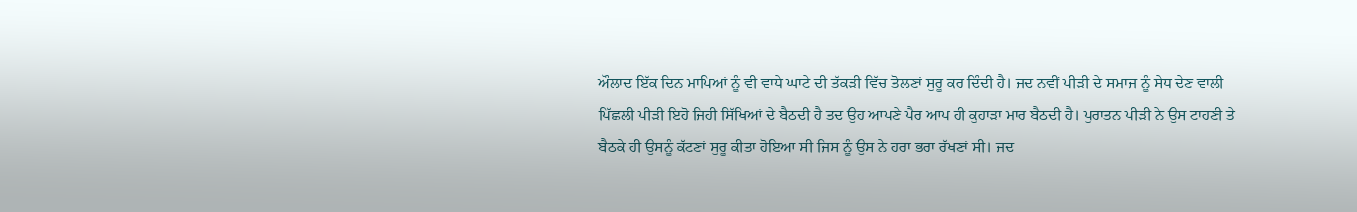ਔਲਾਦ ਇੱਕ ਦਿਨ ਮਾਪਿਆਂ ਨੂੰ ਵੀ ਵਾਧੇ ਘਾਟੇ ਦੀ ਤੱਕੜੀ ਵਿੱਚ ਤੋਲਣਾਂ ਸੁਰੂ ਕਰ ਦਿੰਦੀ ਹੈ। ਜਦ ਨਵੀਂ ਪੀੜੀ ਦੇ ਸਮਾਜ ਨੂੰ ਸੇਧ ਦੇਣ ਵਾਲੀ ਪਿੱਛਲੀ ਪੀੜੀ ਇਹੋ ਜਿਹੀ ਸਿੱਖਿਆਂ ਦੇ ਬੈਠਦੀ ਹੈ ਤਦ ਉਹ ਆਪਣੇ ਪੈਰ ਆਪ ਹੀ ਕੁਹਾੜਾ ਮਾਰ ਬੈਠਦੀ ਹੈ। ਪੁਰਾਤਨ ਪੀੜੀ ਨੇ ਉਸ ਟਾਹਣੀ ਤੇ ਬੈਠਕੇ ਹੀ ਉਸਨੂੰ ਕੱਟਣਾਂ ਸੁਰੂ ਕੀਤਾ ਹੋਇਆ ਸੀ ਜਿਸ ਨੂੰ ਉਸ ਨੇ ਹਰਾ ਭਰਾ ਰੱਖਣਾਂ ਸੀ। ਜਦ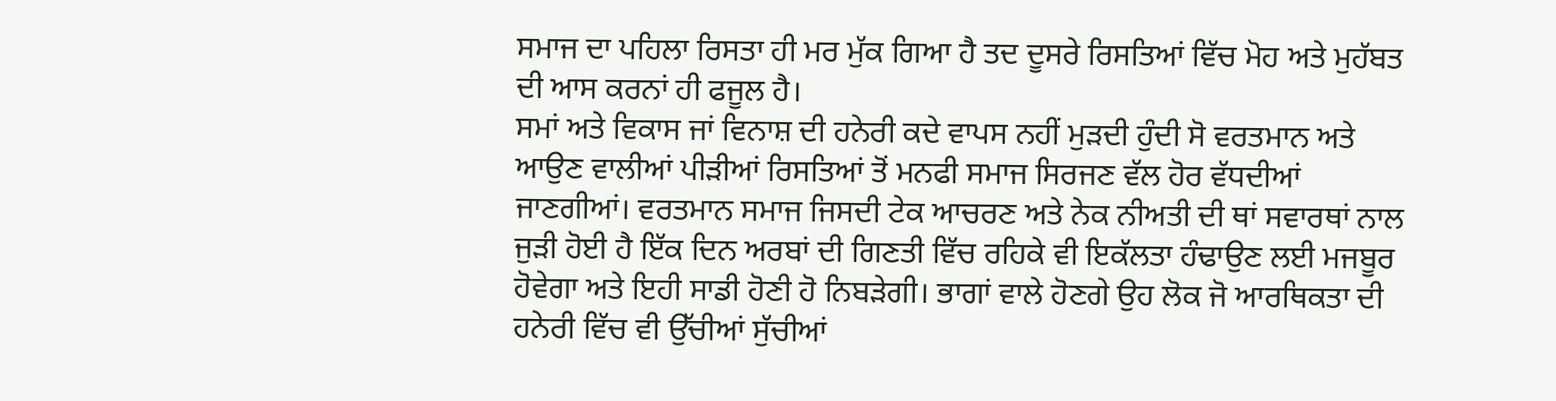ਸਮਾਜ ਦਾ ਪਹਿਲਾ ਰਿਸਤਾ ਹੀ ਮਰ ਮੁੱਕ ਗਿਆ ਹੈ ਤਦ ਦੂਸਰੇ ਰਿਸਤਿਆਂ ਵਿੱਚ ਮੋਹ ਅਤੇ ਮੁਹੱਬਤ ਦੀ ਆਸ ਕਰਨਾਂ ਹੀ ਫਜੂਲ ਹੈ।
ਸਮਾਂ ਅਤੇ ਵਿਕਾਸ ਜਾਂ ਵਿਨਾਸ਼ ਦੀ ਹਨੇਰੀ ਕਦੇ ਵਾਪਸ ਨਹੀਂ ਮੁੜਦੀ ਹੁੰਦੀ ਸੋ ਵਰਤਮਾਨ ਅਤੇ ਆਉਣ ਵਾਲੀਆਂ ਪੀੜੀਆਂ ਰਿਸਤਿਆਂ ਤੋਂ ਮਨਫੀ ਸਮਾਜ ਸਿਰਜਣ ਵੱਲ ਹੋਰ ਵੱਧਦੀਆਂ ਜਾਣਗੀਆਂ। ਵਰਤਮਾਨ ਸਮਾਜ ਜਿਸਦੀ ਟੇਕ ਆਚਰਣ ਅਤੇ ਨੇਕ ਨੀਅਤੀ ਦੀ ਥਾਂ ਸਵਾਰਥਾਂ ਨਾਲ ਜੁੜੀ ਹੋਈ ਹੈ ਇੱਕ ਦਿਨ ਅਰਬਾਂ ਦੀ ਗਿਣਤੀ ਵਿੱਚ ਰਹਿਕੇ ਵੀ ਇਕੱਲਤਾ ਹੰਢਾਉਣ ਲਈ ਮਜਬੂਰ ਹੋਵੇਗਾ ਅਤੇ ਇਹੀ ਸਾਡੀ ਹੋਣੀ ਹੋ ਨਿਬੜੇਗੀ। ਭਾਗਾਂ ਵਾਲੇ ਹੋਣਗੇ ਉਹ ਲੋਕ ਜੋ ਆਰਥਿਕਤਾ ਦੀ ਹਨੇਰੀ ਵਿੱਚ ਵੀ ਉੱਚੀਆਂ ਸੁੱਚੀਆਂ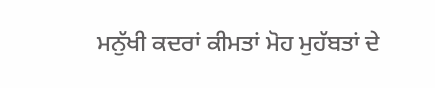ਮਨੁੱਖੀ ਕਦਰਾਂ ਕੀਮਤਾਂ ਮੋਹ ਮੁਹੱਬਤਾਂ ਦੇ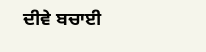ਦੀਵੇ ਬਚਾਈ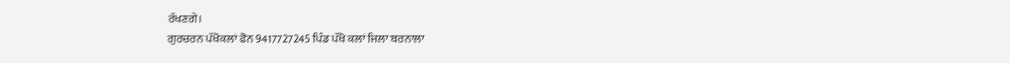ਰੱਖਣਗੇ।
ਗੁਰਚਰਨ ਪੱਖੋਕਲਾਂ ਫੋਨ 9417727245 ਪਿੰਡ ਪੱਖੋ ਕਲਾਂ ਜਿਲਾ ਬਰਨਾਲਾ